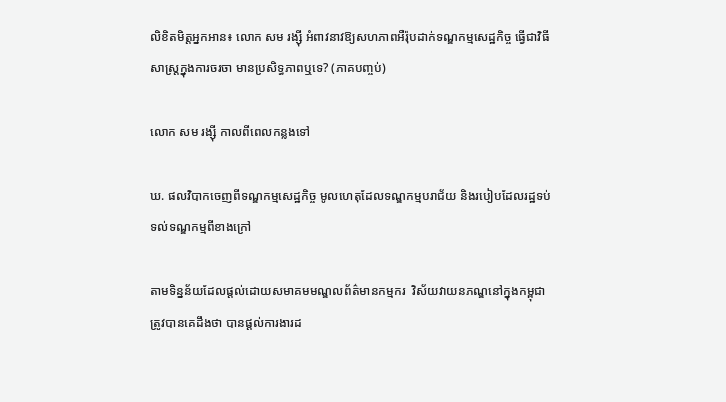លិខិតមិត្តអ្នកអាន៖ លោក សម រង្ស៊ី អំពាវនាវឱ្យសហភាពអឺរ៉ុបដាក់ទណ្ឌកម្មសេដ្ឋកិច្ច ធ្វើជាវិធីសាស្ត្រក្នុងការចរចា មានប្រសិទ្ធភាពឬទេ? (ភាគបញ្ចប់)

លោក សម រង្ស៊ី កាលពីពេលកន្លងទៅ

ឃ. ផលវិបាកចេញពីទណ្ឌកម្មសេដ្ឋកិច្ច មូលហេតុដែលទណ្ឌកម្មបរាជ័យ និងរបៀបដែលរដ្ឋទប់ទល់ទណ្ឌកម្មពីខាងក្រៅ

តាមទិន្នន័យដែលផ្តល់ដោយសមាគមមណ្ឌលព័ត៌មានកម្មករ  វិស័យវាយនភណ្ឌនៅក្នុងកម្ពុជាត្រូវបានគេដឹងថា បានផ្តល់ការងារដ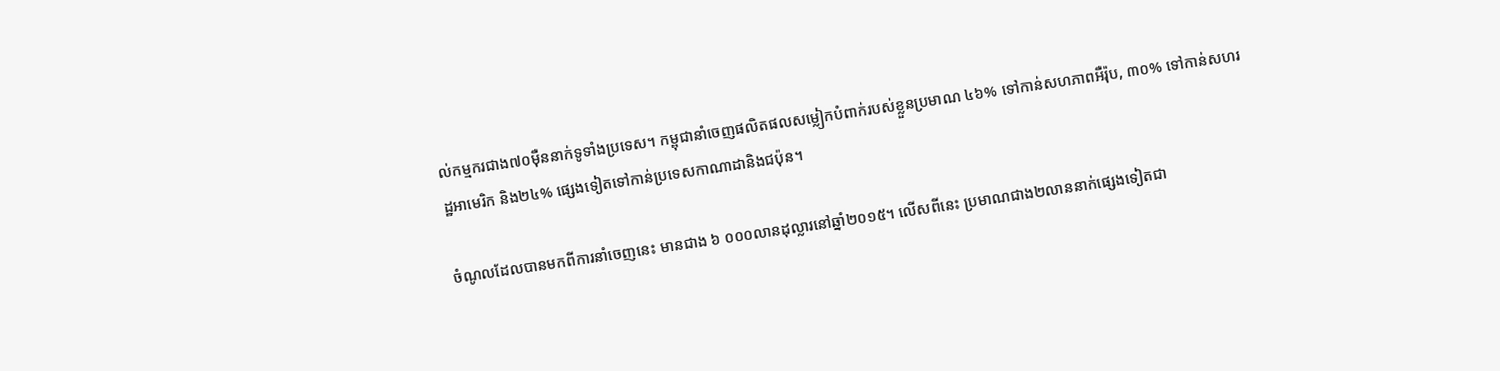ល់កម្មករជាង៧០ម៉ឺននាក់ទូទាំងប្រទេស។ កម្ពុជានាំចេញផលិតផលសម្លៀកបំពាក់របស់ខ្លួនប្រមាណ ៤៦% ទៅកាន់សហភាពអឺរ៉ុប, ៣០% ទៅកាន់សហរដ្ឋអាមេរិក និង២៤% ផ្សេងទៀតទៅកាន់ប្រទេសកាណាដានិងជប៉ុន។

ចំណូលដែលបានមកពីការនាំចេញនេះ មានជាង ៦ ០០០លានដុល្លារនៅឆ្នាំ២០១៥។ លើសពីនេះ ប្រមាណជាង២លាននាក់ផ្សេងទៀតជា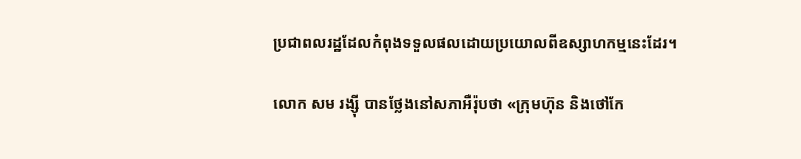ប្រជាពលរដ្ឋដែលកំពុងទទួលផលដោយប្រយោលពីឧស្សាហកម្មនេះដែរ។

លោក សម រង្ស៊ី បានថ្លែងនៅសភាអឺរ៉ុបថា «ក្រុមហ៊ុន និងថៅកែ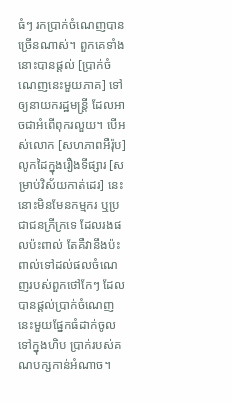ធំៗ រកប្រាក់ចំណេញបានច្រើនណាស់។ ពួកគេទាំងនោះបានផ្ដល់ [ប្រាក់ចំណេញនេះមួយភាគ] ទៅឲ្យនាយករដ្ឋមន្ត្រី ដែលអាចជាអំពើពុករលួយ។ បើអស់លោក [សហភាពអឺរ៉ុប] លូកដៃក្នុងរឿងទីផ្សារ [សម្រាប់វិស័យកាត់ដេរ] នេះ នោះមិនមែនកម្មករ ឬប្រជាជនក្រីក្រទេ ដែលរងផលប៉ះពាល់ តែគឺវានឹងប៉ះពាល់ទៅដល់ផលចំណេញរបស់ពួកថៅកែៗ ដែលបានផ្ដល់ប្រាក់ចំណេញនេះមួយផ្នែកធំដាក់ចូលទៅក្នុងហិប ប្រាក់របស់គណបក្សកាន់អំណាច។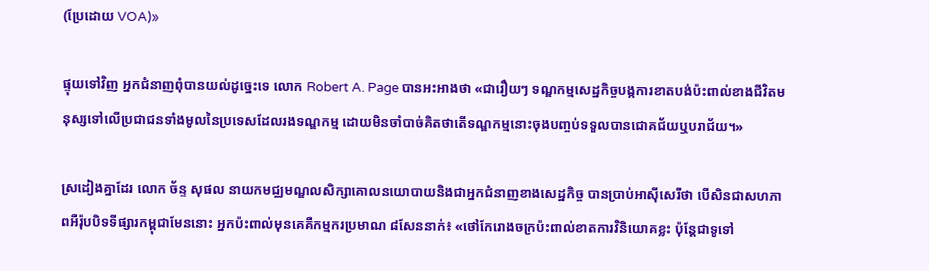(ប្រែដោយ VOA)»

ផ្ទុយទៅវិញ អ្នកជំនាញពុំបានយល់ដូច្នេះទេ លោក Robert A. Page បានអះអាងថា «ជារឿយៗ ទណ្ឌកម្មសេដ្ឋកិច្ចបង្កការខាតបង់ប៉ះពាល់ខាងជីវិតមនុស្សទៅលើប្រជាជនទាំងមូលនៃប្រទេសដែលរងទណ្ឌកម្ម ដោយមិនចាំបាច់គិតថាតើទណ្ឌកម្មនោះចុងបញ្ចប់ទទួលបានជោគជ័យឬបរាជ័យ។»

ស្រដៀងគ្នាដែរ លោក ច័ន្ទ សុផល នាយកមជ្ឈមណ្ឌលសិក្សាគោលនយោបាយនិងជាអ្នកជំនាញខាងសេដ្ឋកិច្ច បានប្រាប់អាស៊ីសេរីថា បើសិនជាសហភាពអឺរ៉ុបបិទទីផ្សារកម្ពុជាមែននោះ អ្នកប៉ះពាល់មុនគេគឺកម្មករប្រមាណ ៨សែននាក់៖ «ថៅកែរោងចក្រប៉ះពាល់ខាតការវិនិយោគខ្លះ ប៉ុន្តែជាទូទៅ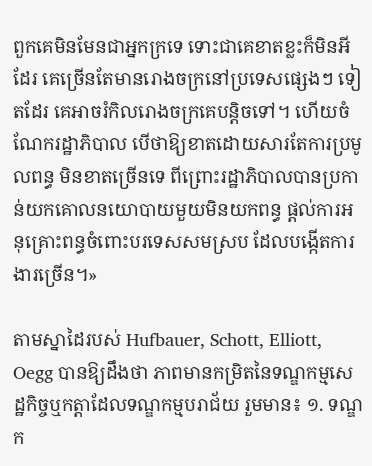ពួកគេមិនមែនជាអ្នកក្រទេ ទោះជាគេខាតខ្លះក៏មិនអីដែរ គេច្រើនតែមានរោងចក្រនៅប្រទេសផ្សេងៗ ទៀតដែរ គេអាចរំកិលរោងចក្រគេបន្តិចទៅ។ ហើយចំណែករដ្ឋាភិបាល បើថាឱ្យខាតដោយសារតែការប្រមូលពន្ធ មិនខាតច្រើនទេ ពីព្រោះរដ្ឋាភិបាលបានប្រកាន់យកគោលនយោបាយមួយមិនយកពន្ធ ផ្តល់ការអនុគ្រោះពន្ធចំពោះបរទេសសមស្រប ដែលបង្កើតការងារច្រើន។»

តាមស្នាដៃរបស់ Hufbauer, Schott, Elliott, Oegg បានឱ្យដឹងថា ភាពមានកម្រិតនៃទណ្ឌកម្មសេដ្ឋកិច្ចឬកត្តាដែលទណ្ឌកម្មបរាជ័យ រួមមាន៖ ១. ទណ្ឌក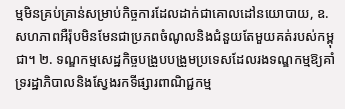ម្មមិនគ្រប់គ្រាន់សម្រាប់កិច្ចការដែលដាក់ជាគោលដៅនយោបាយ, ឧ. សហភាពអឺរ៉ុបមិនមែនជាប្រភពចំណូលនិងជំនួយតែមួយគត់របស់កម្ពុជា។ ២. ទណ្ឌកម្មសេដ្ឋកិច្ចបង្រួបបង្រួមប្រទេសដែលរងទណ្ឌកម្មឱ្យគាំទ្ររដ្ឋាភិបាលនិងស្វែងរកទីផ្សារពាណិជ្ជកម្ម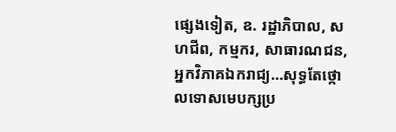ផ្សេងទៀត, ឧ. រដ្ឋាភិបាល, សហជីព, កម្មករ, សាធារណជន, អ្នកវិភាគឯករាជ្យ…សុទ្ធតែថ្កោលទោសមេបក្សប្រ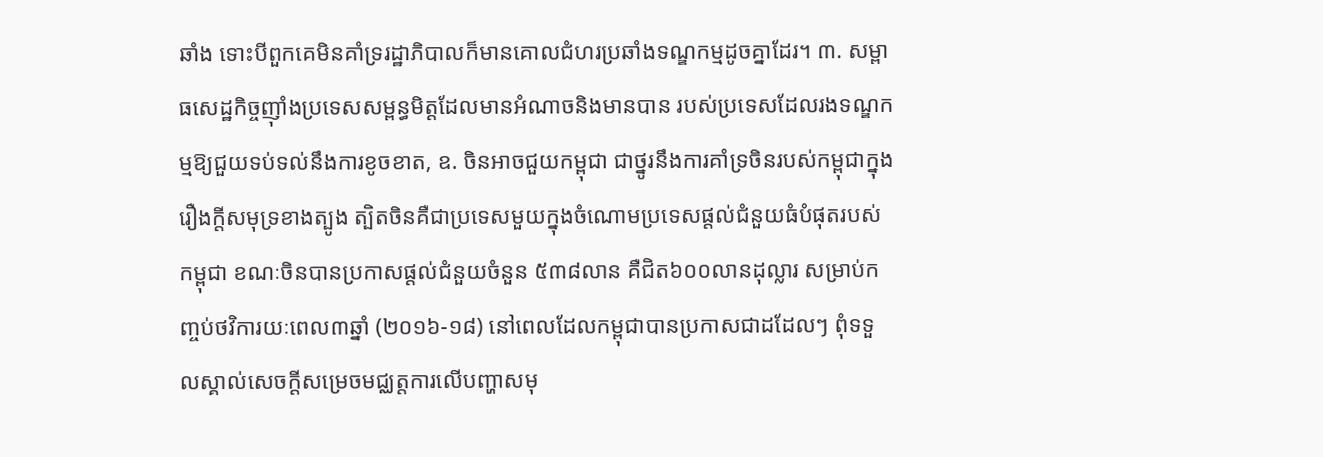ឆាំង ទោះបីពួកគេមិនគាំទ្ររដ្ឋាភិបាលក៏មានគោលជំហរប្រឆាំងទណ្ឌកម្មដូចគ្នាដែរ។ ៣. សម្ពាធសេដ្ឋកិច្ចញ៉ាំងប្រទេសសម្ពន្ធមិត្តដែលមានអំណាចនិងមានបាន របស់ប្រទេសដែលរងទណ្ឌកម្មឱ្យជួយទប់ទល់នឹងការខូចខាត, ឧ. ចិនអាចជួយកម្ពុជា ជាថ្នូរនឹងការគាំទ្រចិនរបស់កម្ពុជាក្នុងរឿងក្តីសមុទ្រខាងត្បូង ត្បិតចិនគឺជាប្រទេសមួយក្នុងចំណោមប្រទេសផ្តល់ជំនួយធំបំផុតរបស់កម្ពុជា ខណៈចិនបានប្រកាសផ្តល់ជំនួយចំនួន ៥៣៨លាន គឺជិត៦០០លានដុល្លារ សម្រាប់កញ្ចប់ថវិការយៈពេល៣ឆ្នាំ (២០១៦-១៨) នៅពេលដែលកម្ពុជាបានប្រកាសជាដដែលៗ ពុំទទួលស្គាល់សេចក្តីសម្រេចមជ្ឈត្តការលើបញ្ហាសមុ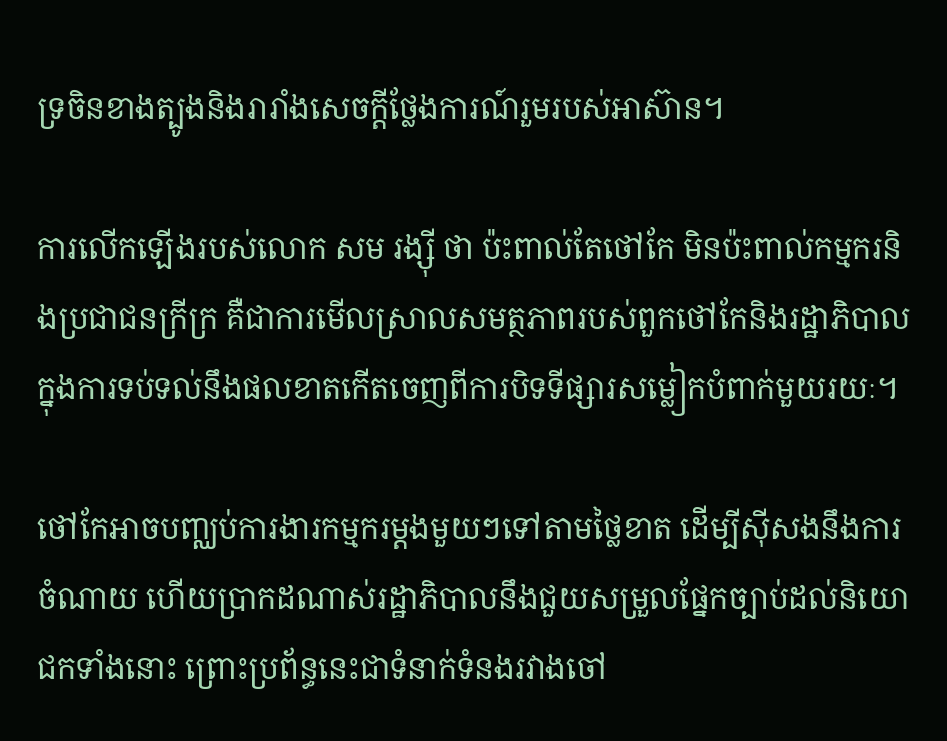ទ្រចិនខាងត្បូងនិងរារាំងសេចក្តីថ្លែងការណ៍រួមរបស់អាស៊ាន។

ការលើកឡើងរបស់លោក សម រង្ស៊ី ថា ប៉ះពាល់តែថៅកែ មិនប៉ះពាល់កម្មករនិងប្រជាជនក្រីក្រ គឺជាការមើលស្រាលសមត្ថភាពរបស់ពួកថៅកែនិងរដ្ឋាភិបាលក្នុងការទប់ទល់នឹងផលខាតកើតចេញពីការបិទទីផ្សារសម្លៀកបំពាក់មួយរយៈ។

ថៅកែអាចបញ្ឈប់ការងារកម្មករម្តងមួយៗទៅតាមថ្លៃខាត ដើម្បីស៊ីសងនឹងការចំណាយ ហើយប្រាកដណាស់រដ្ឋាភិបាលនឹងជួយសម្រួលផ្នែកច្បាប់ដល់និយោជកទាំងនោះ ព្រោះប្រព័ន្ធនេះជាទំនាក់ទំនងរវាងចៅ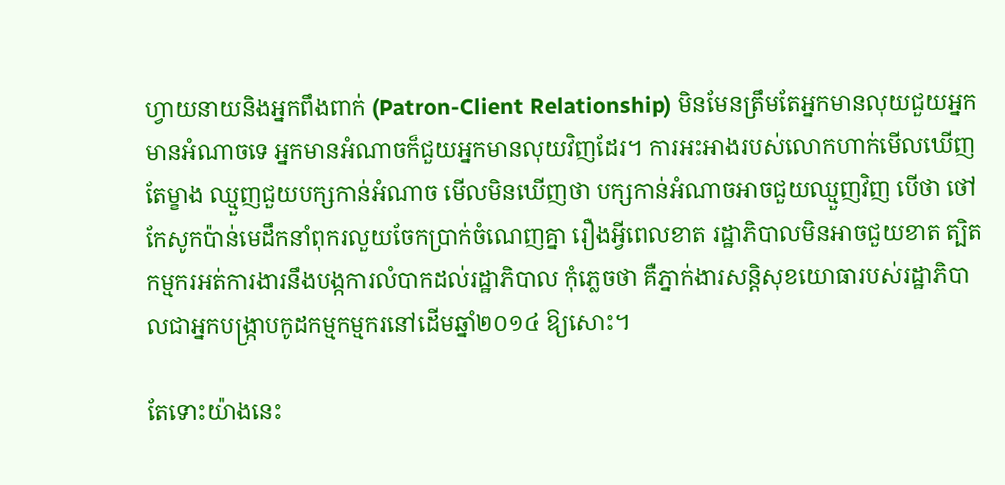ហ្វាយនាយនិងអ្នកពឹងពាក់ (Patron-Client Relationship) មិនមែនត្រឹមតែអ្នកមានលុយជួយអ្នកមានអំណាចទេ អ្នកមានអំណាចក៏ជួយអ្នកមានលុយវិញដែរ។ ការអះអាងរបស់លោកហាក់មើលឃើញតែម្ខាង ឈ្មួញជួយបក្សកាន់អំណាច មើលមិនឃើញថា បក្សកាន់អំណាចអាចជួយឈ្មួញវិញ បើថា ថៅកែសូកប៉ាន់មេដឹកនាំពុករលួយចែកប្រាក់ចំណេញគ្នា រឿងអ្វីពេលខាត រដ្ឋាភិបាលមិនអាចជួយខាត ត្បិតកម្មករអត់ការងារនឹងបង្កការលំបាកដល់រដ្ឋាភិបាល កុំភ្លេចថា គឺភ្នាក់ងារសន្តិសុខយោធារបស់រដ្ឋាភិបាលជាអ្នកបង្ក្រាបកូដកម្មកម្មករនៅដើមឆ្នាំ២០១៤ ឱ្យសោះ។

តែទោះយ៉ាងនេះ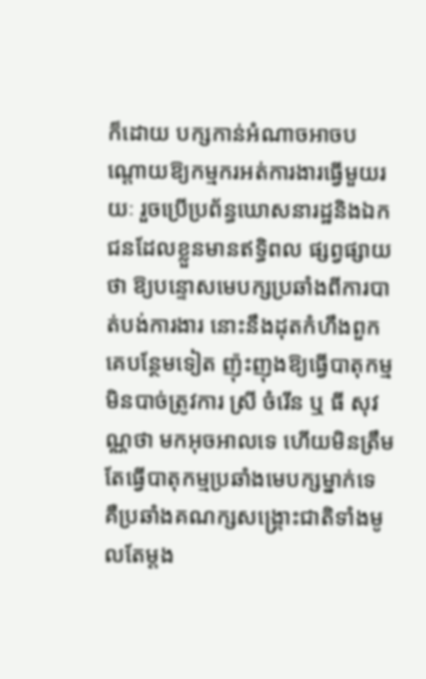ក៏ដោយ បក្សកាន់អំណាចអាចបណ្តោយឱ្យកម្មករអត់ការងារធ្វើមួយរយៈ រួចប្រើប្រព័ន្ធឃោសនារដ្ឋនិងឯកជនដែលខ្លួនមានឥទ្ធិពល ផ្សព្វផ្សាយថា ឱ្យបន្ទោសមេបក្សប្រឆាំងពីការបាត់បង់ការងារ នោះនឹងដុតកំហឹងពួកគេបន្ថែមទៀត ញ៉ុះញុងឱ្យធ្វើបាតុកម្មមិនបាច់ត្រូវការ ស្រី ចំរើន ឬ ធី សុវណ្ណថា មកអុចអាលទេ ហើយមិនត្រឹមតែធ្វើបាតុកម្មប្រឆាំងមេបក្សម្នាក់ទេ គឺប្រឆាំងគណក្សសង្គ្រោះជាតិទាំងមូលតែម្តង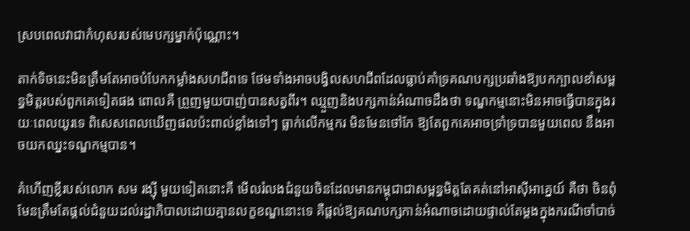ស្របពេលវាជាកំហុសរបស់មេបក្សម្នាក់ប៉ុណ្ណោះ។

តាក់ទិចនេះមិនត្រឹមតែអាចបំបែកកម្លាំងសហជីពទេ ថែមទាំងអាចបង្វិលសហជីពដែលធ្លាប់គាំទ្រគណបក្សប្រឆាំងឱ្យបកក្បាលខាំសម្ពន្ធមិត្តរបស់ពួកគេទៀតផង ពោលគឺ ព្រួញមួយបាញ់បានសត្វពីរ។ ឈ្មួញនិងបក្សកាន់អំណាចដឹងថា ទណ្ឌកម្មនោះមិនអាចធ្វើបានក្នុងរយៈពេលយូរទេ ពិសេសពេលឃើញផលប៉ះពាល់ខ្លាំងទៅៗ ធ្លាក់លើកម្មករ មិនមែនថៅកែ ឱ្យតែពួកគេអាចទ្រាំទ្របានមួយពេល នឹងអាចយកឈ្នះទណ្ឌកម្មបាន។

គំហើញខ្លីរបស់លោក សម រង្ស៊ី មួយទៀតនោះគឺ មើលរំលងជំនួយចិនដែលមានកម្ពុជាជាសម្ពន្ធមិត្តតែគត់នៅអាស៊ីអាគ្នេយ៍ គឺថា ចិនពុំមែនត្រឹមតែផ្តល់ជំនួយដល់រដ្ឋាភិបាលដោយគ្មានលក្ខខណ្ឌនោះទេ គឺផ្តល់ឱ្យគណបក្សកាន់អំណាចដោយផ្ទាល់តែម្តងក្នុងករណីចាំបាច់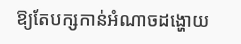ឱ្យតែបក្សកាន់អំណាចដង្ហោយ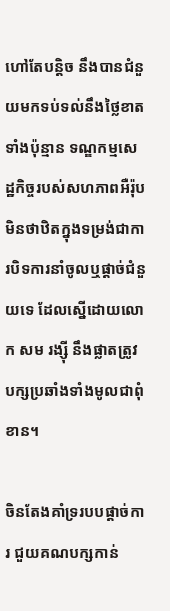ហៅតែបន្តិច នឹងបានជំនួយមកទប់ទល់នឹងថ្លៃខាតទាំងប៉ុន្មាន ទណ្ឌកម្មសេដ្ឋកិច្ចរបស់សហភាពអឺរ៉ុប មិនថាឋិតក្នុងទម្រង់ជាការបិទការនាំចូលឬផ្តាច់ជំនួយទេ ដែលស្នើដោយលោក សម រង្ស៊ី នឹងផ្លាតត្រូវបក្សប្រឆាំងទាំងមូលជាពុំខាន។

ចិនតែងគាំទ្ររបបផ្តាច់ការ ជួយគណបក្សកាន់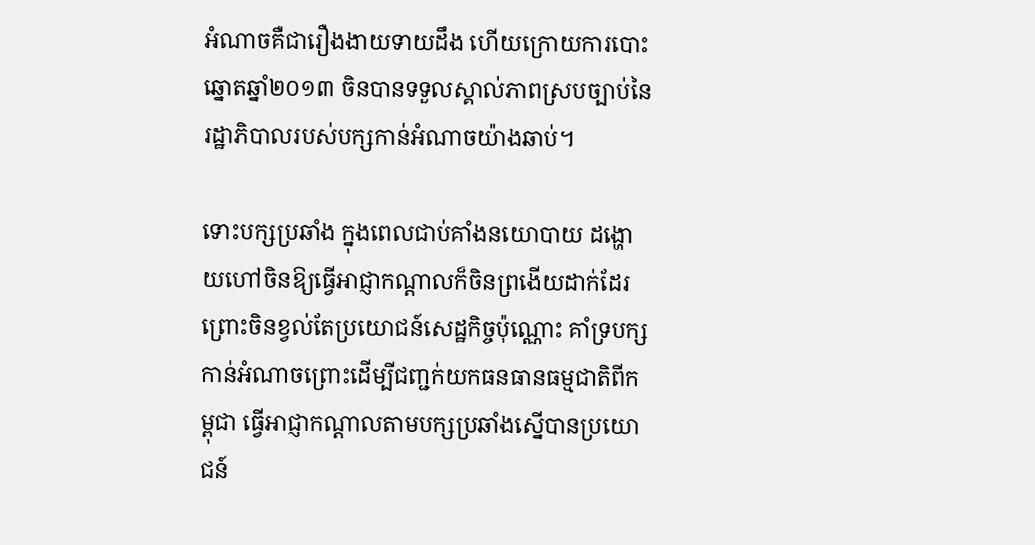អំណាចគឺជារឿងងាយទាយដឹង ហើយក្រោយការបោះឆ្នោតឆ្នាំ២០១៣ ចិនបានទទួលស្គាល់ភាពស្របច្បាប់នៃរដ្ឋាភិបាលរបស់បក្សកាន់អំណាចយ៉ាងឆាប់។

ទោះបក្សប្រឆាំង ក្នុងពេលជាប់គាំងនយោបាយ ដង្ហោយហៅចិនឱ្យធ្វើអាជ្ញាកណ្តាលក៏ចិនព្រងើយដាក់ដែរ ព្រោះចិនខ្វល់តែប្រយោជន៍សេដ្ឋកិច្ចប៉ុណ្ណោះ គាំទ្របក្សកាន់អំណាចព្រោះដើម្បីជញ្ជក់យកធនធានធម្មជាតិពីកម្ពុជា ធ្វើអាជ្ញាកណ្តាលតាមបក្សប្រឆាំងស្នើបានប្រយោជន៍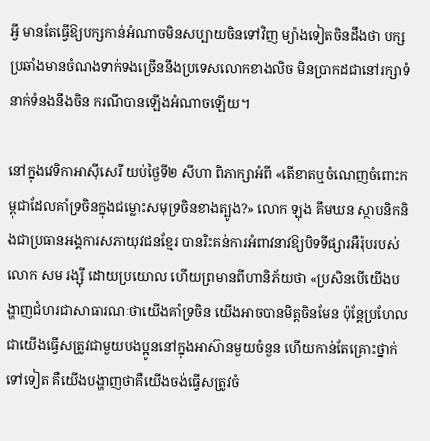អ្វី មានតែធ្វើឱ្យបក្សកាន់អំណាចមិនសប្បាយចិនទៅវិញ ម្យ៉ាងទៀតចិនដឹងថា បក្សប្រឆាំងមានចំណងទាក់ទងច្រើននឹងប្រទេសលោកខាងលិច មិនប្រាកដជានៅរក្សាទំនាក់ទំនងនឹងចិន ករណីបានឡើងអំណាចឡើយ។

នៅក្នុងវេទិកាអាស៊ីសេរី យប់ថ្ងៃទី២ សីហា ពិភាក្សាអំពី «តើខាតឬចំណេញចំពោះកម្ពុជាដែលគាំទ្រចិនក្នុងជម្លោះសមុទ្រចិនខាងត្បូង?» លោក ឡុង គឹមឃន ស្ថាបនិកនិងជាប្រធានអង្គការសភាយុវជនខ្មែរ បានរិះគន់ការអំពាវនាវឱ្យបិទទីផ្សារអឺរ៉ុបរបស់លោក សម រង្ស៊ី ដោយប្រយោល ហើយព្រមានពីហានិភ័យថា «ប្រសិនបើយើងបង្ហាញជំហរជាសាធារណៈថាយើងគាំទ្រចិន យើងអាចបានមិត្តចិនមែន ប៉ុន្តែប្រហែលជាយើងធ្វើសត្រូវជាមួយបងប្អូននៅក្នុងអាស៊ានមួយចំនួន ហើយកាន់តែគ្រោះថ្នាក់ទៅទៀត គឺយើងបង្ហាញថាគឺយើងចង់ធ្វើសត្រូវចំ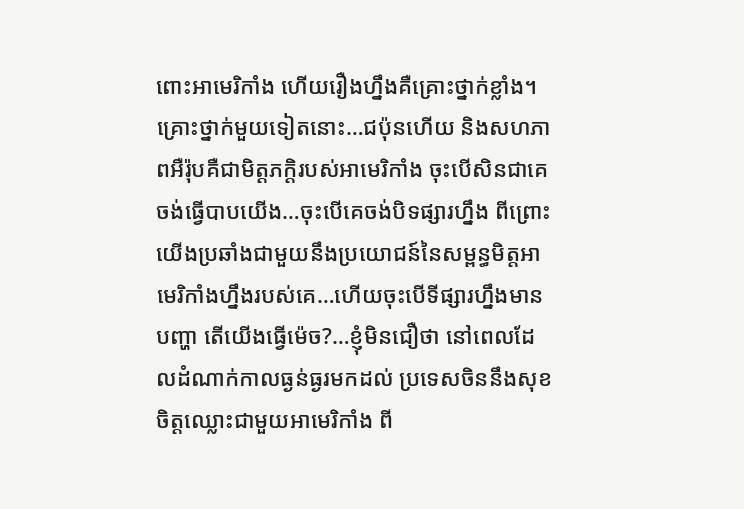ពោះអាមេរិកាំង ហើយរឿងហ្នឹងគឺគ្រោះថ្នាក់ខ្លាំង។ គ្រោះថ្នាក់មួយទៀតនោះ…ជប៉ុនហើយ និងសហភាពអឺរ៉ុបគឺជាមិត្តភក្តិរបស់អាមេរិកាំង ចុះបើសិនជាគេចង់ធ្វើបាបយើង…ចុះបើគេចង់បិទផ្សារហ្នឹង ពីព្រោះយើងប្រឆាំងជាមួយនឹងប្រយោជន៍នៃសម្ពន្ធមិត្តអាមេរិកាំងហ្នឹងរបស់គេ…ហើយចុះបើទីផ្សារហ្នឹងមានបញ្ហា តើយើងធ្វើម៉េច?…ខ្ញុំមិនជឿថា នៅពេលដែលដំណាក់កាលធ្ងន់ធ្ងរមកដល់ ប្រទេសចិននឹងសុខចិត្តឈ្លោះជាមួយអាមេរិកាំង ពី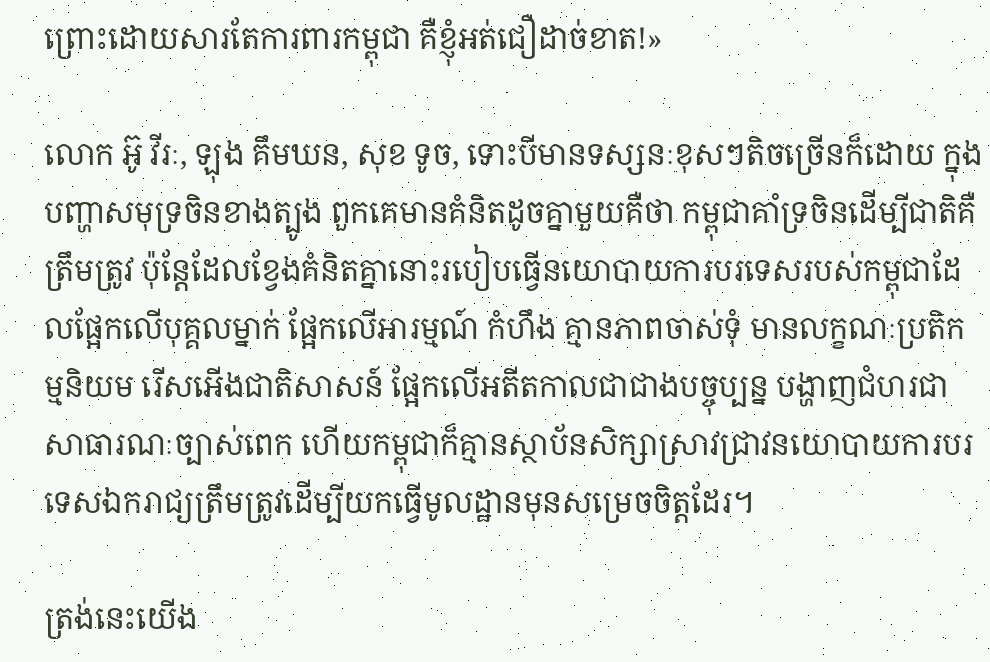ព្រោះដោយសារតែការពារកម្ពុជា គឺខ្ញុំអត់ជឿដាច់ខាត!»

លោក អ៊ូ វីរៈ, ឡុង គឹមឃន, សុខ ទូច, ទោះបីមានទស្សនៈខុសៗតិចច្រើនក៏ដោយ ក្នុងបញ្ហាសមុទ្រចិនខាងត្បូង ពួកគេមានគំនិតដូចគ្នាមួយគឺថា កម្ពុជាគាំទ្រចិនដើម្បីជាតិគឺត្រឹមត្រូវ ប៉ុន្តែដែលខ្វែងគំនិតគ្នានោះរបៀបធ្វើនយោបាយការបរទេសរបស់កម្ពុជាដែលផ្អែកលើបុគ្គលម្នាក់ ផ្អែកលើអារម្មណ៍ កំហឹង គ្មានភាពចាស់ទុំ មានលក្ខណៈប្រតិកម្មនិយម រើសអើងជាតិសាសន៍ ផ្អែកលើអតីតកាលជាជាងបច្ចុប្បន្ន បង្ហាញជំហរជាសាធារណៈច្បាស់ពេក ហើយកម្ពុជាក៏គ្មានស្ថាប័នសិក្សាស្រាវជ្រាវនយោបាយការបរទេសឯករាជ្យត្រឹមត្រូវដើម្បីយកធ្វើមូលដ្ឋានមុនសម្រេចចិត្តដែរ។

ត្រង់នេះយើង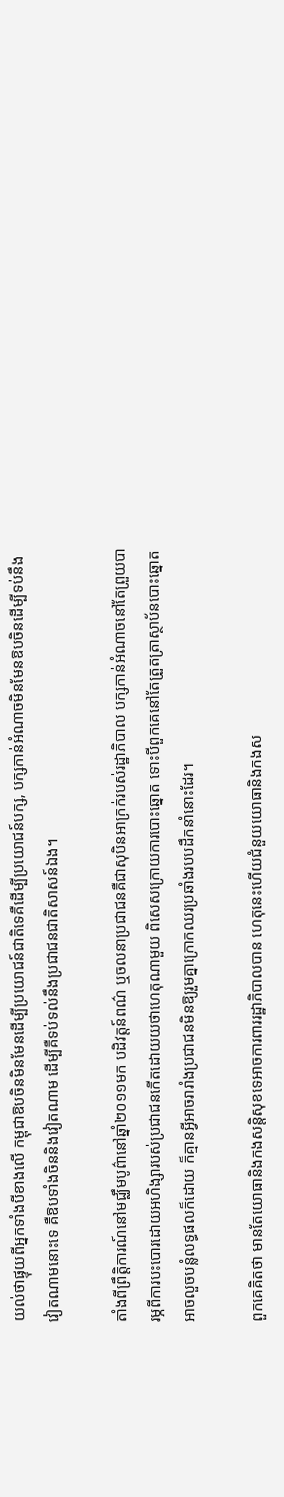យល់ថាផ្ទុយពីអ្នកទាំងបីខាងលើ កម្ពុជាឱបចិនមិនមែនដើម្បីប្រយោជន៍ជាតិទេគឺដើម្បីប្រយោជន៍បក្ស, បក្សកាន់អំណាចមិនមែនឱបចិនដើម្បីទប់នឹងវៀតណាមនោះទេ គឺឱបទាំងចិននិងវៀតណាម ដើម្បីគឺទប់ទល់នឹងប្រជាជនជាតិសាសន៍ឯង។

តាំងពីព្រឹត្តិការណ៍នៅមជ្ឈឹមបូព៌ានៅឆ្នាំ២០១១មក បដិវត្តន៍ពណ៌ ឬចលនាប្រជាជនគឺជាសុបិនអាក្រក់របស់រដ្ឋាភិបាល បក្សកាន់អំណាចនៅតែព្រួយបារម្ភពីការបះបោរដោយអហិង្សារបស់ប្រជាជនកើតដោយយថាហេតុណាមួយ ពិសេសក្រោយការបោះឆ្នោត ទោះបីពួកគេនៅតែត្រួតត្រាស្ថាប័នបោះឆ្នោត អាចលួចបន្លំលទ្ធផលក៏ដោយ ក៏គ្មានអ្វីអាចរារាំងប្រជាជនមិនឱ្យរួមគ្នាក្រោកឈរប្រឆាំងរបបដឹកនាំនោះដែរ។

ពួកគេគិតថា មានតែយោធានិងកងសន្តិសុខទេអាចការពាររដ្ឋាភិបាលបាន ហេតុនេះហើយជំនួយយោធានិងកងស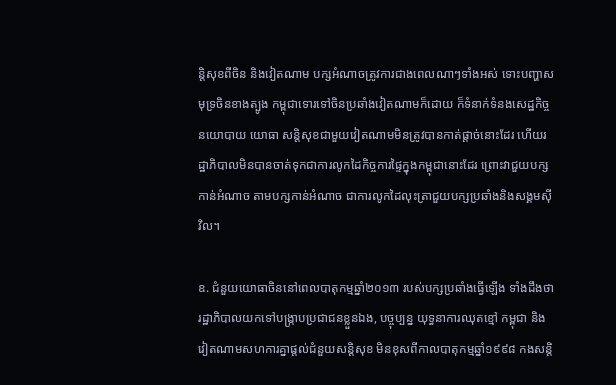ន្តិសុខពីចិន និងវៀតណាម បក្សអំណាចត្រូវការជាងពេលណាៗទាំងអស់ ទោះបញ្ហាសមុទ្រចិនខាងត្បូង កម្ពុជាទោរទៅចិនប្រឆាំងវៀតណាមក៏ដោយ ក៏ទំនាក់ទំនងសេដ្ឋកិច្ច នយោបាយ យោធា សន្តិសុខជាមួយវៀតណាមមិនត្រូវបានកាត់ផ្តាច់នោះដែរ ហើយរដ្ឋាភិបាលមិនបានចាត់ទុកជាការលូកដៃកិច្ចការផ្ទៃក្នុងកម្ពុជានោះដែរ ព្រោះវាជួយបក្សកាន់អំណាច តាមបក្សកាន់អំណាច ជាការលូកដៃលុះត្រាជួយបក្សប្រឆាំងនិងសង្គមស៊ីវិល។

ឧ. ជំនួយយោធាចិននៅពេលបាតុកម្មឆ្នាំ២០១៣ របស់បក្សប្រឆាំងធ្វើឡើង ទាំងដឹងថា រដ្ឋាភិបាលយកទៅបង្ក្រាបប្រជាជនខ្លួនឯង, បច្ចុប្បន្ន យុទ្ធនាការឈុតខ្មៅ កម្ពុជា និងវៀតណាមសហការគ្នាផ្តល់ជំនួយសន្តិសុខ មិនខុសពីកាលបាតុកម្មឆ្នាំ១៩៩៨ កងសន្តិ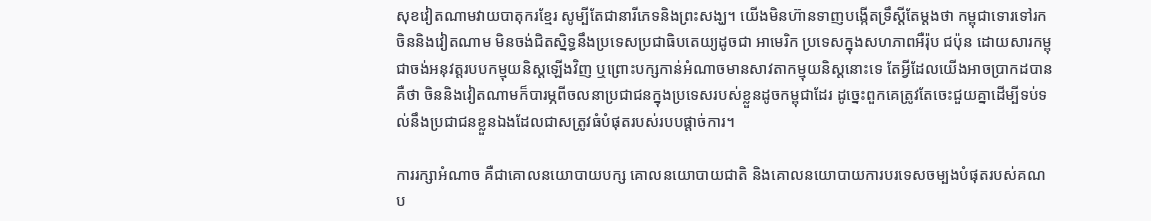សុខវៀតណាមវាយបាតុករខ្មែរ សូម្បីតែជានារីភេទនិងព្រះសង្ឃ។ យើងមិនហ៊ានទាញបង្កើតទ្រឹស្តីតែម្តងថា កម្ពុជាទោរទៅរកចិននិងវៀតណាម មិនចង់ជិតស្និទ្ធនឹងប្រទេសប្រជាធិបតេយ្យដូចជា អាមេរិក ប្រទេសក្នុងសហភាពអឺរ៉ុប ជប៉ុន ដោយសារកម្ពុជាចង់អនុវត្តរបបកម្មុយនិស្តឡើងវិញ ឬព្រោះបក្សកាន់អំណាចមានសាវតាកម្មុយនិស្តនោះទេ តែអ្វីដែលយើងអាចប្រាកដបានគឺថា ចិននិងវៀតណាមក៏បារម្ភពីចលនាប្រជាជនក្នុងប្រទេសរបស់ខ្លួនដូចកម្ពុជាដែរ ដូច្នេះពួកគេត្រូវតែចេះជួយគ្នាដើម្បីទប់ទល់នឹងប្រជាជនខ្លួនឯងដែលជាសត្រូវធំបំផុតរបស់របបផ្តាច់ការ។

ការរក្សាអំណាច គឺជាគោលនយោបាយបក្ស គោលនយោបាយជាតិ និងគោលនយោបាយការបរទេសចម្បងបំផុតរបស់គណប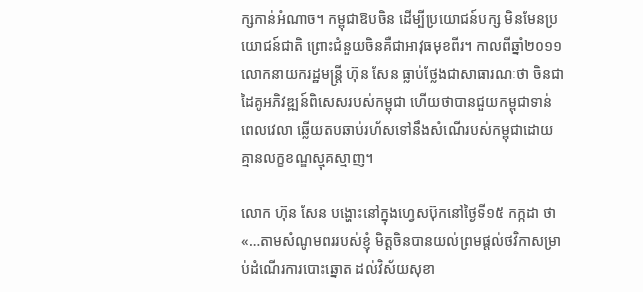ក្សកាន់អំណាច។ កម្ពុជាឱបចិន ដើម្បីប្រយោជន៍បក្ស មិនមែនប្រយោជន៍ជាតិ ព្រោះជំនួយចិនគឺជាអាវុធមុខពីរ។ កាលពីឆ្នាំ២០១១ លោកនាយករដ្ឋមន្ត្រី ហ៊ុន សែន ធ្លាប់ថ្លែងជាសាធារណៈថា ចិនជាដៃគូអភិវឌ្ឍន៍ពិសេសរបស់កម្ពុជា ហើយថាបានជួយកម្ពុជាទាន់ពេលវេលា ឆ្លើយតបឆាប់រហ័សទៅនឹងសំណើរបស់កម្ពុជាដោយគ្មានលក្ខខណ្ឌស្មុគស្មាញ។

លោក ហ៊ុន សែន បង្ហោះនៅក្នុងហេ្វសប៊ុកនៅថ្ងៃទី១៥ កក្កដា ថា «…តាមសំណូមពររបស់ខ្ញុំ មិត្តចិនបានយល់ព្រមផ្តល់ថវិកាសម្រាប់ដំណើរការបោះឆ្នោត ដល់វិស័យសុខា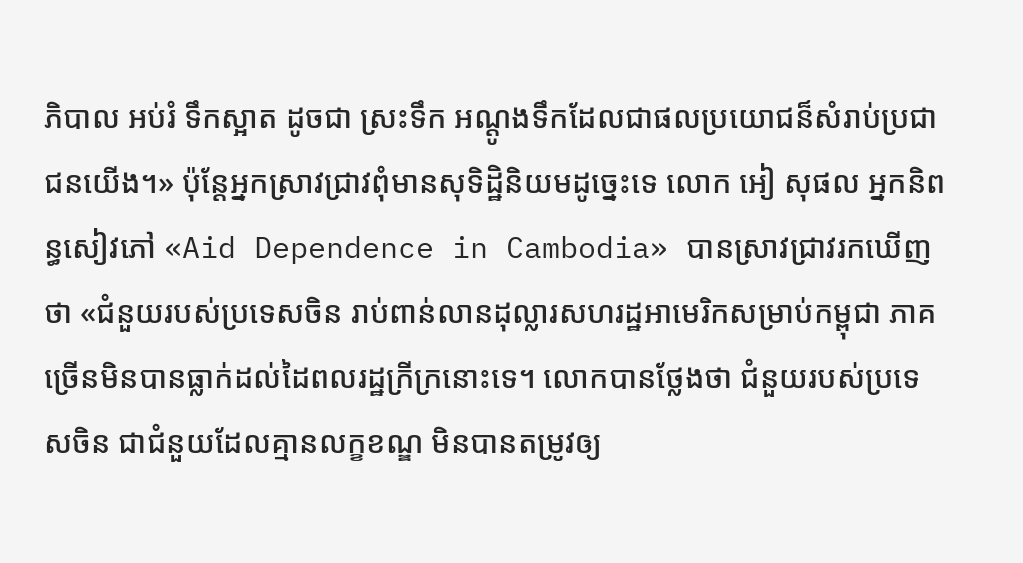ភិបាល អប់រំ ទឹកស្អាត ដូចជា ស្រះទឹក អណ្តូងទឹកដែលជាផលប្រយោជន៏សំរាប់ប្រជាជនយើង។» ប៉ុន្តែអ្នកស្រាវជ្រាវពុំមានសុទិដ្ឋិនិយមដូច្នេះទេ លោក អៀ សុផល អ្នកនិពន្ធសៀវភៅ «Aid Dependence in Cambodia» បានស្រាវជ្រាវរកឃើញថា «ជំនួយរបស់ប្រទេសចិន រាប់ពាន់លានដុល្លារសហរដ្ឋអាមេរិកសម្រាប់កម្ពុជា ភាគច្រើនមិនបានធ្លាក់ដល់ដៃពលរដ្ឋក្រីក្រនោះទេ។ លោកបានថ្លែងថា ជំនួយរបស់ប្រទេសចិន ជាជំនួយដែលគ្មានលក្ខខណ្ឌ មិនបានតម្រូវឲ្យ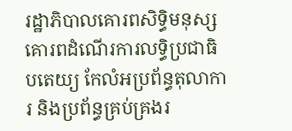រដ្ឋាភិបាលគោរពសិទ្ធិមនុស្ស គោរពដំណើរការលទ្ធិប្រជាធិបតេយ្យ កែលំអប្រព័ន្ធតុលាការ និងប្រព័ន្ធគ្រប់គ្រងរ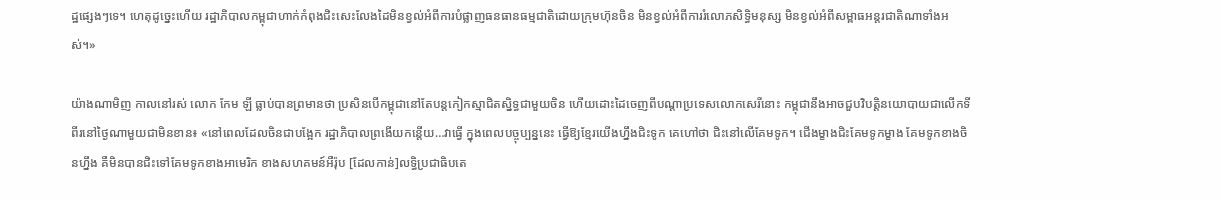ដ្ឋផ្សេងៗទេ។ ហេតុដូច្នេះហើយ រដ្ឋាភិបាលកម្ពុជាហាក់កំពុងជិះសេះលែងដៃមិនខ្វល់អំពីការបំផ្លាញធនធានធម្មជាតិដោយក្រុមហ៊ុនចិន មិនខ្វល់អំពីការរំលោភសិទ្ធិមនុស្ស មិនខ្វល់អំពីសម្ពាធអន្តរជាតិណាទាំងអស់។»

យ៉ាងណាមិញ កាលនៅរស់ លោក កែម ឡី ធ្លាប់បានព្រមានថា ប្រសិនបើកម្ពុជានៅតែបន្តកៀកស្មាជិតស្និទ្ធជាមួយចិន ហើយដោះដៃចេញពីបណ្ដាប្រទេសលោកសេរីនោះ កម្ពុជានឹងអាចជួបវិបត្តិនយោបាយជាលើកទីពីរនៅថ្ងៃណាមួយជាមិនខាន៖ «នៅពេលដែលចិនជាបង្អែក រដ្ឋាភិបាលព្រងើយកន្តើយ…វាធ្វើ ក្នុងពេលបច្ចុប្បន្ននេះ ធ្វើឱ្យខ្មែរយើងហ្នឹងជិះទូក គេហៅថា ជិះនៅលើគែមទូក។ ជើងម្ខាងជិះគែមទូកម្ខាង គែមទូកខាងចិនហ្នឹង គឺមិនបានជិះទៅគែមទូកខាងអាមេរិក ខាងសហគមន៍អឺរ៉ុប [ដែលកាន់]លទ្ធិប្រជាធិបតេ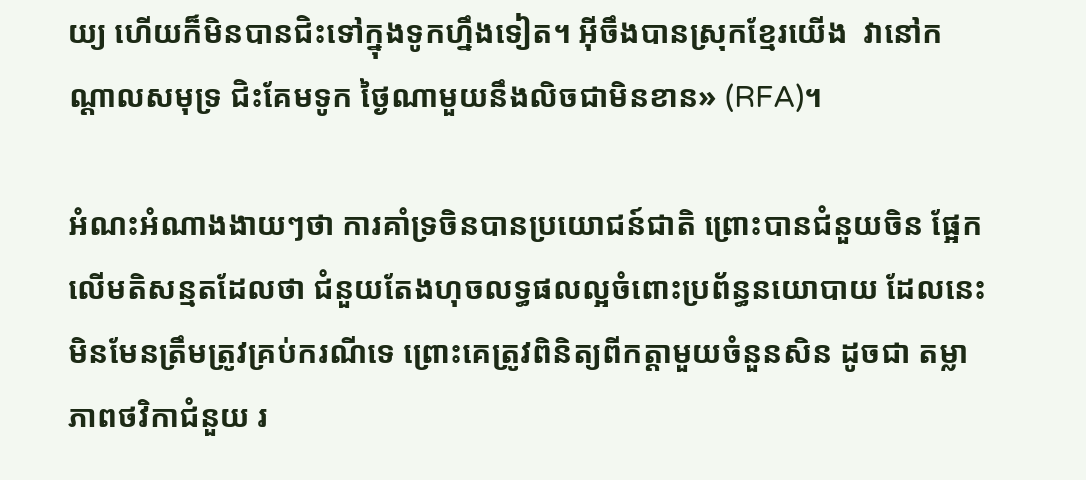យ្យ ហើយក៏មិនបានជិះទៅក្នុងទូកហ្នឹងទៀត។ អ៊ីចឹងបានស្រុកខ្មែរយើង  វានៅកណ្ដាលសមុទ្រ ជិះគែមទូក ថ្ងៃណាមួយនឹងលិចជាមិនខាន» (RFA)។

អំណះអំណាងងាយៗថា ការគាំទ្រចិនបានប្រយោជន៍ជាតិ ព្រោះបានជំនួយចិន ផ្អែកលើមតិសន្មតដែលថា ជំនួយតែងហុចលទ្ធផលល្អចំពោះប្រព័ន្ធនយោបាយ ដែលនេះមិនមែនត្រឹមត្រូវគ្រប់ករណីទេ ព្រោះគេត្រូវពិនិត្យពីកត្តាមួយចំនួនសិន ដូចជា តម្លាភាពថវិកាជំនួយ រ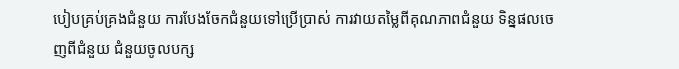បៀបគ្រប់គ្រងជំនួយ ការបែងចែកជំនួយទៅប្រើប្រាស់ ការវាយតម្លៃពីគុណភាពជំនួយ ទិន្នផលចេញពីជំនួយ ជំនួយចូលបក្ស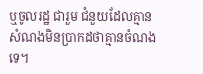ឬចូលរដ្ឋ ជារួម ជំនួយដែលគ្មានសំណងមិនប្រាកដថាគ្មានចំណងទេ។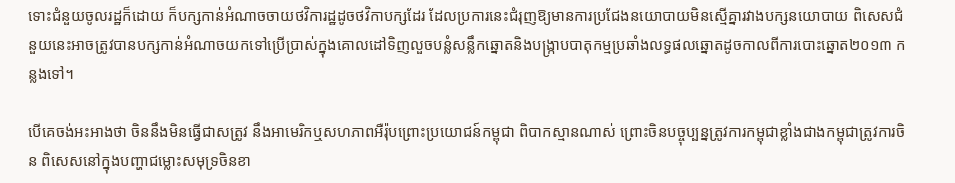ទោះជំនួយចូលរដ្ឋក៏ដោយ ក៏បក្សកាន់អំណាចចាយថវិការដ្ឋដូចថវិកាបក្សដែរ ដែលប្រការនេះជំរុញឱ្យមានការប្រជែងនយោបាយមិនស្មើគ្នារវាងបក្សនយោបាយ ពិសេសជំនួយនេះអាចត្រូវបានបក្សកាន់អំណាចយកទៅប្រើប្រាស់ក្នុងគោលដៅទិញលួចបន្លំសន្លឹកឆ្នោតនិងបង្ក្រាបបាតុកម្មប្រឆាំងលទ្ធផលឆ្នោតដូចកាលពីការបោះឆ្នោត២០១៣ កន្លងទៅ។

បើគេចង់អះអាងថា ចិននឹងមិនធ្វើជាសត្រូវ នឹងអាមេរិកឬសហភាពអឺរ៉ុបព្រោះប្រយោជន៍កម្ពុជា ពិបាកស្មានណាស់ ព្រោះចិនបច្ចុប្បន្នត្រូវការកម្ពុជាខ្លាំងជាងកម្ពុជាត្រូវការចិន ពិសេសនៅក្នុងបញ្ហាជម្លោះសមុទ្រចិនខា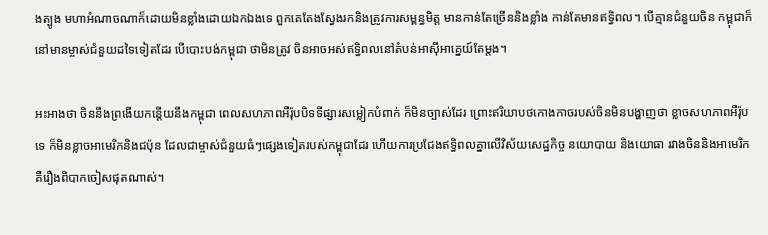ងត្បូង មហាអំណាចណាក៏ដោយមិនខ្លាំងដោយឯកឯងទេ ពួកគេតែងស្វែងរកនិងត្រូវការសម្ពន្ធមិត្ត មានកាន់តែច្រើននិងខ្លាំង កាន់តែមានឥទ្ធិពល។ បើគ្មានជំនួយចិន កម្ពុជាក៏នៅមានម្ចាស់ជំនួយដទៃទៀតដែរ បើបោះបង់កម្ពុជា ថាមិនត្រូវ ចិនអាចអស់ឥទ្ធិពលនៅតំបន់អាស៊ីអាគ្នេយ៍តែម្តង។

អះអាងថា ចិននឹងព្រងើយកន្តើយនឹងកម្ពុជា ពេលសហភាពអឺរ៉ុបបិទទីផ្សារសម្លៀកបំពាក់ ក៏មិនច្បាស់ដែរ ព្រោះឥរិយាបថកោងកាចរបស់ចិនមិនបង្ហាញថា ខ្លាចសហភាពអឺរ៉ុបទេ ក៏មិនខ្លាចអាមេរិកនិងជប៉ុន ដែលជាម្ចាស់ជំនួយធំៗផ្សេងទៀតរបស់កម្ពុជាដែរ ហើយការប្រជែងឥទ្ធិពលគ្នាលើវិស័យសេដ្ឋកិច្ច នយោបាយ និងយោធា រវាងចិននិងអាមេរិក គឺរឿងពិបាកចៀសផុតណាស់។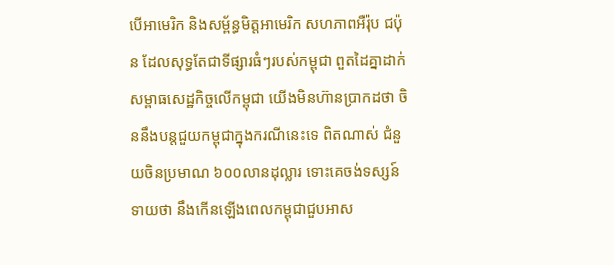បើអាមេរិក និងសម្ព័ន្ធមិត្តអាមេរិក សហភាពអឺរ៉ុប ជប៉ុន ដែលសុទ្ធតែជាទីផ្សារធំៗរបស់កម្ពុជា ពួតដៃគ្នាដាក់សម្ពាធសេដ្ឋកិច្ចលើកម្ពុជា យើងមិនហ៊ានប្រាកដថា ចិននឹងបន្តជួយកម្ពុជាក្នុងករណីនេះទេ ពិតណាស់ ជំនួយចិនប្រមាណ ៦០០លានដុល្លារ ទោះគេចង់ទស្សន៍ទាយថា នឹងកើនឡើងពេលកម្ពុជាជួបអាស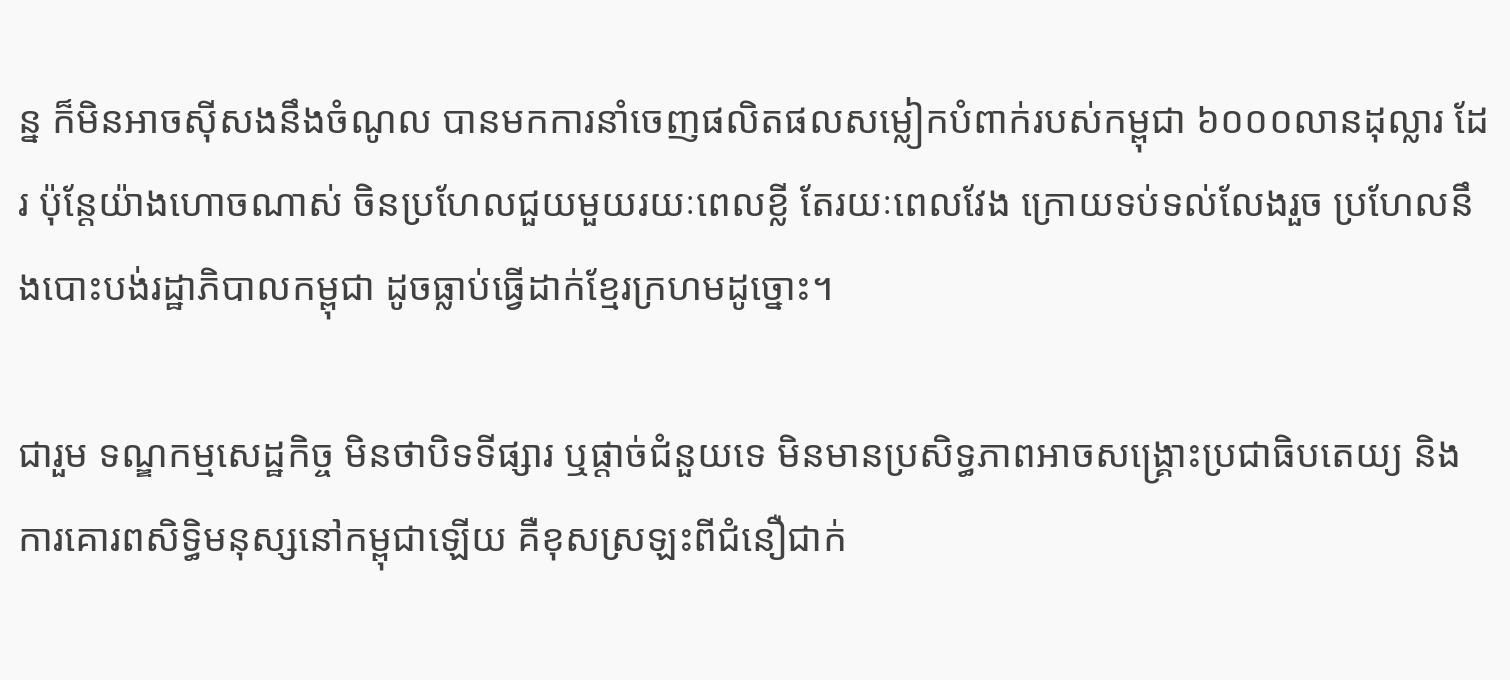ន្ន ក៏មិនអាចស៊ីសងនឹងចំណូល បានមកការនាំចេញផលិតផលសម្លៀកបំពាក់របស់កម្ពុជា ៦០០០លានដុល្លារ ដែរ ប៉ុន្តែយ៉ាងហោចណាស់ ចិនប្រហែលជួយមួយរយៈពេលខ្លី តែរយៈពេលវែង ក្រោយទប់ទល់លែងរួច ប្រហែលនឹងបោះបង់រដ្ឋាភិបាលកម្ពុជា ដូចធ្លាប់ធ្វើដាក់ខ្មែរក្រហមដូច្នោះ។

ជារួម ទណ្ឌកម្មសេដ្ឋកិច្ច មិនថាបិទទីផ្សារ ឬផ្តាច់ជំនួយទេ មិនមានប្រសិទ្ធភាពអាចសង្គ្រោះប្រជាធិបតេយ្យ និងការគោរពសិទ្ធិមនុស្សនៅកម្ពុជាឡើយ គឺខុសស្រឡះពីជំនឿជាក់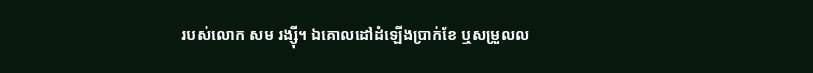របស់លោក សម រង្ស៊ី។ ឯគោលដៅដំឡើងប្រាក់ខែ ឬសម្រួលល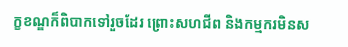ក្ខខណ្ឌក៏ពិបាកទៅរួចដែរ ព្រោះសហជីព និងកម្មករមិនស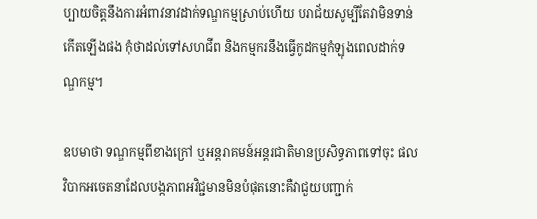ប្បាយចិត្តនឹងការអំពាវនាវដាក់ទណ្ឌកម្មស្រាប់ហើយ បរាជ័យសូម្បីតែវាមិនទាន់កើតឡើងផង កុំថាដល់ទៅសហជីព និងកម្មករនឹងធ្វើកូដកម្មកំឡុងពេលដាក់ទណ្ឌកម្ម។

ឧបមាថា ទណ្ឌកម្មពីខាងក្រៅ ឬអន្តរាគមន៍អន្តរជាតិមានប្រសិទ្ធភាពទៅចុះ ផលវិបាកអចេតនាដែលបង្កភាពអវិជ្ជមានមិនបំផុតនោះគឺវាជួយបញ្ជាក់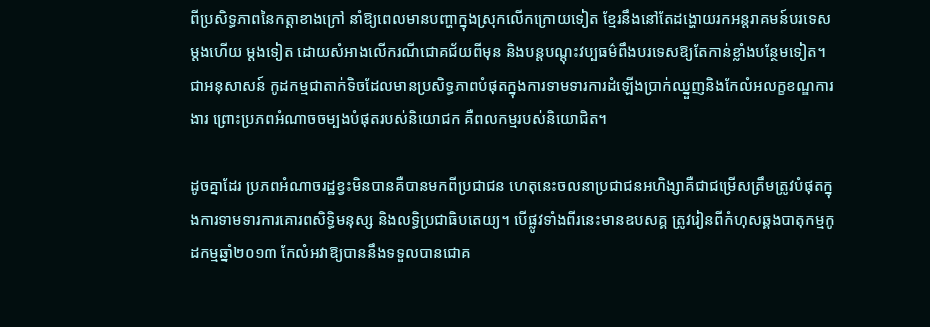ពីប្រសិទ្ធភាពនៃកត្តាខាងក្រៅ នាំឱ្យពេលមានបញ្ហាក្នុងស្រុកលើកក្រោយទៀត ខ្មែរនឹងនៅតែដង្ហោយរកអន្តរាគមន៍បរទេសម្តងហើយ ម្តងទៀត ដោយសំអាងលើករណីជោគជ័យពីមុន និងបន្តបណ្តុះវប្បធម៌ពឹងបរទេសឱ្យតែកាន់ខ្លាំងបន្ថែមទៀត។ ជាអនុសាសន៍ កូដកម្មជាតាក់ទិចដែលមានប្រសិទ្ធភាពបំផុតក្នុងការទាមទារការដំឡើងប្រាក់ឈ្នួញនិងកែលំអលក្ខខណ្ឌការងារ ព្រោះប្រភពអំណាចចម្បងបំផុតរបស់និយោជក គឺពលកម្មរបស់និយោជិត។

ដូចគ្នាដែរ ប្រភពអំណាចរដ្ឋខ្វះមិនបានគឺបានមកពីប្រជាជន ហេតុនេះចលនាប្រជាជនអហិង្សាគឺជាជម្រើសត្រឹមត្រូវបំផុតក្នុងការទាមទារការគោរពសិទ្ធិមនុស្ស និងលទ្ធិប្រជាធិបតេយ្យ។ បើផ្លូវទាំងពីរនេះមានឧបសគ្គ ត្រូវរៀនពីកំហុសឆ្គងបាតុកម្មកូដកម្មឆ្នាំ២០១៣ កែលំអវាឱ្យបាននឹងទទួលបានជោគ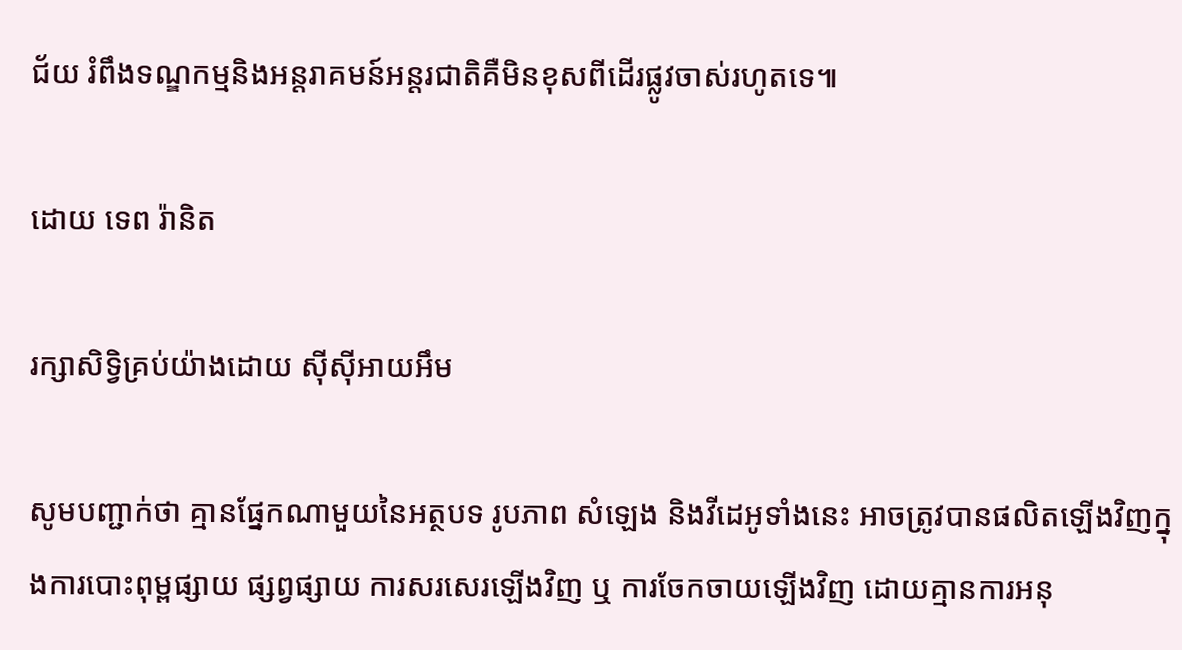ជ័យ រំពឹងទណ្ឌកម្មនិងអន្តរាគមន៍អន្តរជាតិគឺមិនខុសពីដើរផ្លូវចាស់រហូតទេ៕

ដោយ ទេព រ៉ានិត

រក្សាសិទ្វិគ្រប់យ៉ាងដោយ ស៊ីស៊ីអាយអឹម

សូមបញ្ជាក់ថា គ្មានផ្នែកណាមួយនៃអត្ថបទ រូបភាព សំឡេង និងវីដេអូទាំងនេះ អាចត្រូវបានផលិតឡើងវិញក្នុងការបោះពុម្ពផ្សាយ ផ្សព្វផ្សាយ ការសរសេរឡើងវិញ ឬ ការចែកចាយឡើងវិញ ដោយគ្មានការអនុ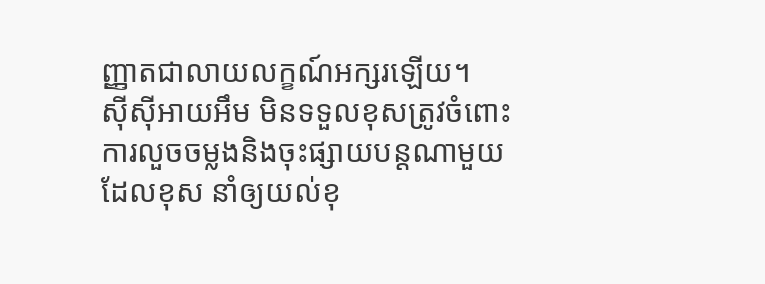ញ្ញាតជាលាយលក្ខណ៍អក្សរឡើយ។
ស៊ីស៊ីអាយអឹម មិនទទួលខុសត្រូវចំពោះការលួចចម្លងនិងចុះផ្សាយបន្តណាមួយ ដែលខុស នាំឲ្យយល់ខុ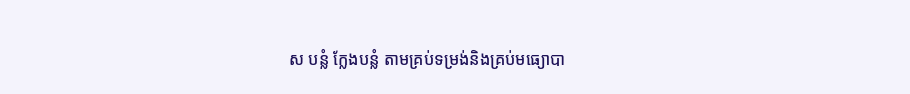ស បន្លំ ក្លែងបន្លំ តាមគ្រប់ទម្រង់និងគ្រប់មធ្យោបា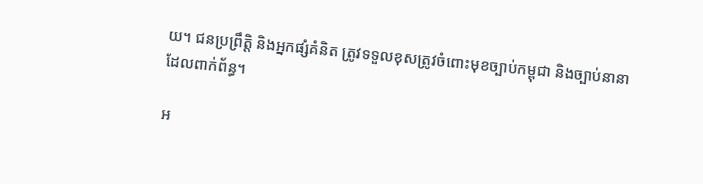យ។ ជនប្រព្រឹត្តិ និងអ្នកផ្សំគំនិត ត្រូវទទួលខុសត្រូវចំពោះមុខច្បាប់កម្ពុជា និងច្បាប់នានាដែលពាក់ព័ន្ធ។

អ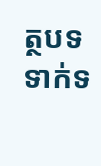ត្ថបទទាក់ទ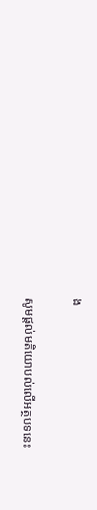ង

សូមផ្ដល់មតិយោបល់លើអត្ថបទនេះ